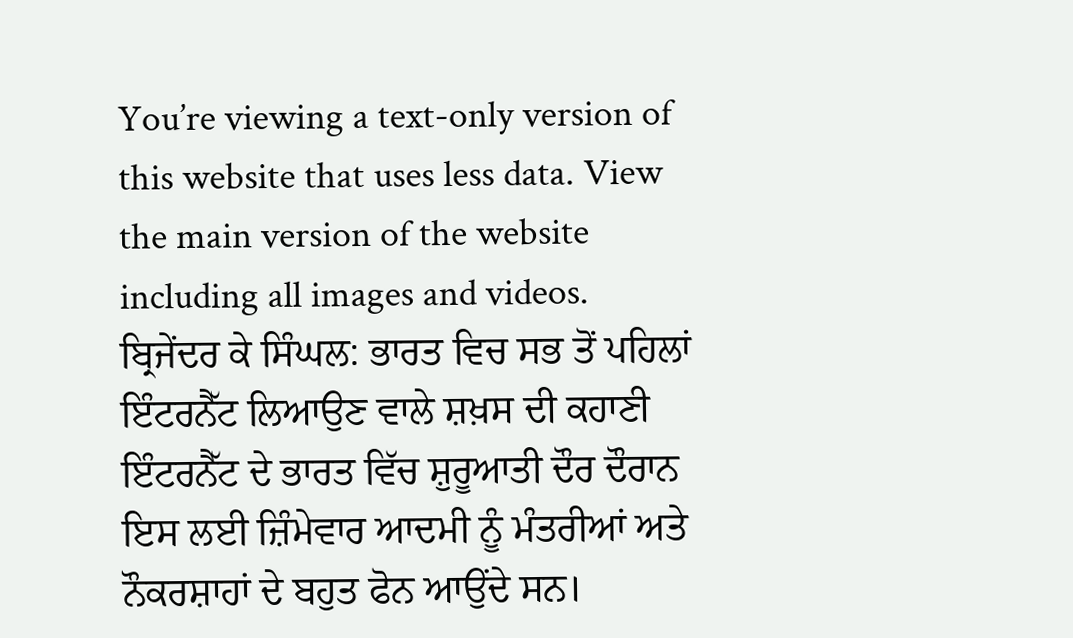You’re viewing a text-only version of this website that uses less data. View the main version of the website including all images and videos.
ਬ੍ਰਿਜੇਂਦਰ ਕੇ ਸਿੰਘਲ: ਭਾਰਤ ਵਿਚ ਸਭ ਤੋਂ ਪਹਿਲਾਂ ਇੰਟਰਨੈੱਟ ਲਿਆਉਣ ਵਾਲੇ ਸ਼ਖ਼ਸ ਦੀ ਕਹਾਣੀ
ਇੰਟਰਨੈੱਟ ਦੇ ਭਾਰਤ ਵਿੱਚ ਸ਼ੁਰੂਆਤੀ ਦੌਰ ਦੌਰਾਨ ਇਸ ਲਈ ਜ਼ਿੰਮੇਵਾਰ ਆਦਮੀ ਨੂੰ ਮੰਤਰੀਆਂ ਅਤੇ ਨੌਕਰਸ਼ਾਹਾਂ ਦੇ ਬਹੁਤ ਫੋਨ ਆਉਂਦੇ ਸਨ।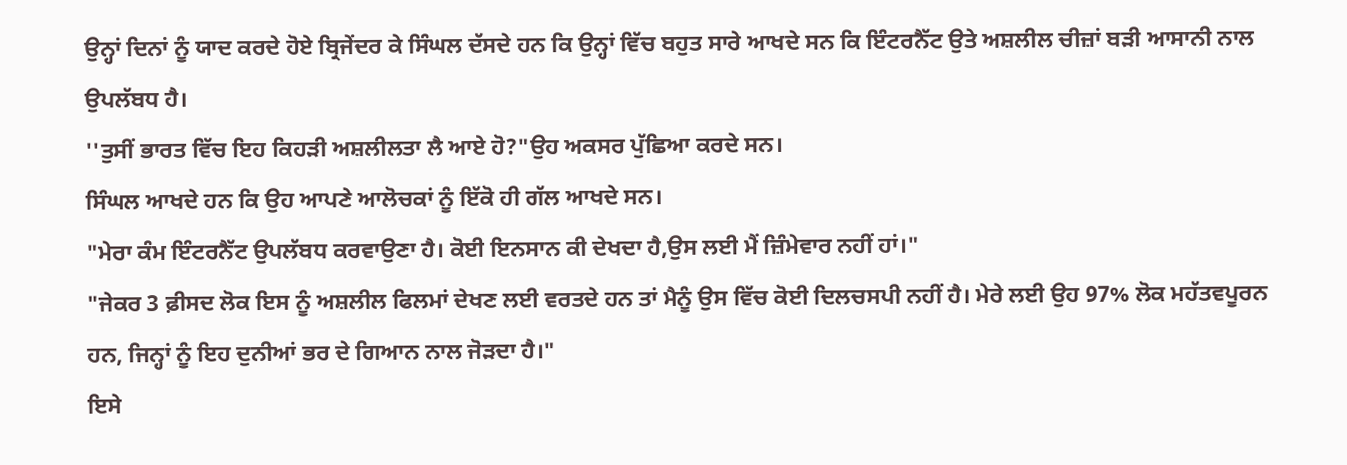ਉਨ੍ਹਾਂ ਦਿਨਾਂ ਨੂੰ ਯਾਦ ਕਰਦੇ ਹੋਏ ਬ੍ਰਿਜੇਂਦਰ ਕੇ ਸਿੰਘਲ ਦੱਸਦੇ ਹਨ ਕਿ ਉਨ੍ਹਾਂ ਵਿੱਚ ਬਹੁਤ ਸਾਰੇ ਆਖਦੇ ਸਨ ਕਿ ਇੰਟਰਨੈੱਟ ਉਤੇ ਅਸ਼ਲੀਲ ਚੀਜ਼ਾਂ ਬੜੀ ਆਸਾਨੀ ਨਾਲ ਉਪਲੱਬਧ ਹੈ।
''ਤੁਸੀਂ ਭਾਰਤ ਵਿੱਚ ਇਹ ਕਿਹੜੀ ਅਸ਼ਲੀਲਤਾ ਲੈ ਆਏ ਹੋ?"ਉਹ ਅਕਸਰ ਪੁੱਛਿਆ ਕਰਦੇ ਸਨ।
ਸਿੰਘਲ ਆਖਦੇ ਹਨ ਕਿ ਉਹ ਆਪਣੇ ਆਲੋਚਕਾਂ ਨੂੰ ਇੱਕੋ ਹੀ ਗੱਲ ਆਖਦੇ ਸਨ।
"ਮੇਰਾ ਕੰਮ ਇੰਟਰਨੈੱਟ ਉਪਲੱਬਧ ਕਰਵਾਉਣਾ ਹੈ। ਕੋਈ ਇਨਸਾਨ ਕੀ ਦੇਖਦਾ ਹੈ,ਉਸ ਲਈ ਮੈਂ ਜ਼ਿੰਮੇਵਾਰ ਨਹੀਂ ਹਾਂ।"
"ਜੇਕਰ 3 ਫ਼ੀਸਦ ਲੋਕ ਇਸ ਨੂੰ ਅਸ਼ਲੀਲ ਫਿਲਮਾਂ ਦੇਖਣ ਲਈ ਵਰਤਦੇ ਹਨ ਤਾਂ ਮੈਨੂੰ ਉਸ ਵਿੱਚ ਕੋਈ ਦਿਲਚਸਪੀ ਨਹੀਂ ਹੈ। ਮੇਰੇ ਲਈ ਉਹ 97% ਲੋਕ ਮਹੱਤਵਪੂਰਨ ਹਨ, ਜਿਨ੍ਹਾਂ ਨੂੰ ਇਹ ਦੁਨੀਆਂ ਭਰ ਦੇ ਗਿਆਨ ਨਾਲ ਜੋੜਦਾ ਹੈ।"
ਇਸੇ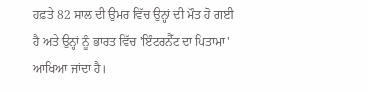ਹਫ਼ਤੇ 82 ਸਾਲ ਦੀ ਉਮਰ ਵਿੱਚ ਉਨ੍ਹਾਂ ਦੀ ਮੌਤ ਹੋ ਗਈ ਹੈ ਅਤੇ ਉਨ੍ਹਾਂ ਨੂੰ ਭਾਰਤ ਵਿੱਚ 'ਇੰਟਰਨੈੱਟ ਦਾ ਪਿਤਾਮਾ' ਆਖਿਆ ਜਾਂਦਾ ਹੈ।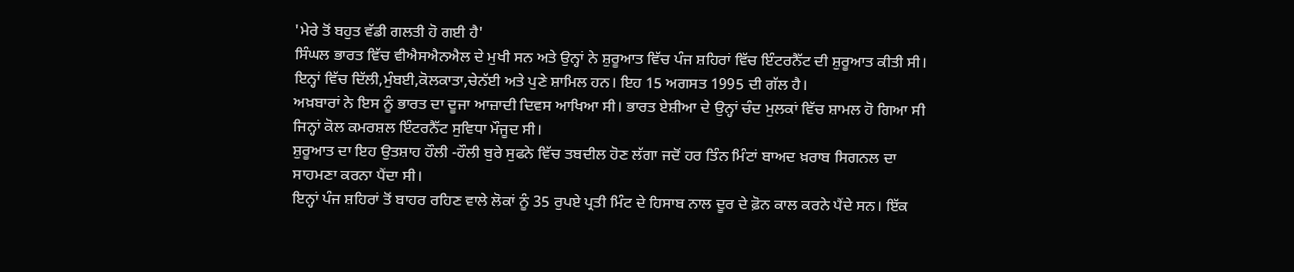'ਮੇਰੇ ਤੋਂ ਬਹੁਤ ਵੱਡੀ ਗਲਤੀ ਹੋ ਗਈ ਹੈ'
ਸਿੰਘਲ ਭਾਰਤ ਵਿੱਚ ਵੀਐਸਐਨਐਲ ਦੇ ਮੁਖੀ ਸਨ ਅਤੇ ਉਨ੍ਹਾਂ ਨੇ ਸ਼ੁਰੂਆਤ ਵਿੱਚ ਪੰਜ ਸ਼ਹਿਰਾਂ ਵਿੱਚ ਇੰਟਰਨੈੱਟ ਦੀ ਸ਼ੁਰੂਆਤ ਕੀਤੀ ਸੀ। ਇਨ੍ਹਾਂ ਵਿੱਚ ਦਿੱਲੀ,ਮੁੰਬਈ,ਕੋਲਕਾਤਾ,ਚੇਨੱਈ ਅਤੇ ਪੁਣੇ ਸ਼ਾਮਿਲ ਹਨ। ਇਹ 15 ਅਗਸਤ 1995 ਦੀ ਗੱਲ ਹੈ।
ਅਖ਼ਬਾਰਾਂ ਨੇ ਇਸ ਨੂੰ ਭਾਰਤ ਦਾ ਦੂਜਾ ਆਜ਼ਾਦੀ ਦਿਵਸ ਆਖਿਆ ਸੀ। ਭਾਰਤ ਏਸ਼ੀਆ ਦੇ ਉਨ੍ਹਾਂ ਚੰਦ ਮੁਲਕਾਂ ਵਿੱਚ ਸ਼ਾਮਲ ਹੋ ਗਿਆ ਸੀ ਜਿਨ੍ਹਾਂ ਕੋਲ ਕਮਰਸ਼ਲ ਇੰਟਰਨੈੱਟ ਸੁਵਿਧਾ ਮੌਜੂਦ ਸੀ।
ਸ਼ੁਰੂਆਤ ਦਾ ਇਹ ਉਤਸ਼ਾਹ ਹੌਲੀ -ਹੌਲੀ ਬੁਰੇ ਸੁਫਨੇ ਵਿੱਚ ਤਬਦੀਲ ਹੋਣ ਲੱਗਾ ਜਦੋਂ ਹਰ ਤਿੰਨ ਮਿੰਟਾਂ ਬਾਅਦ ਖ਼ਰਾਬ ਸਿਗਨਲ ਦਾ ਸਾਹਮਣਾ ਕਰਨਾ ਪੈਂਦਾ ਸੀ।
ਇਨ੍ਹਾਂ ਪੰਜ ਸ਼ਹਿਰਾਂ ਤੋਂ ਬਾਹਰ ਰਹਿਣ ਵਾਲੇ ਲੋਕਾਂ ਨੂੰ 35 ਰੁਪਏ ਪ੍ਰਤੀ ਮਿੰਟ ਦੇ ਹਿਸਾਬ ਨਾਲ ਦੂਰ ਦੇ ਫ਼ੋਨ ਕਾਲ ਕਰਨੇ ਪੈਂਦੇ ਸਨ। ਇੱਕ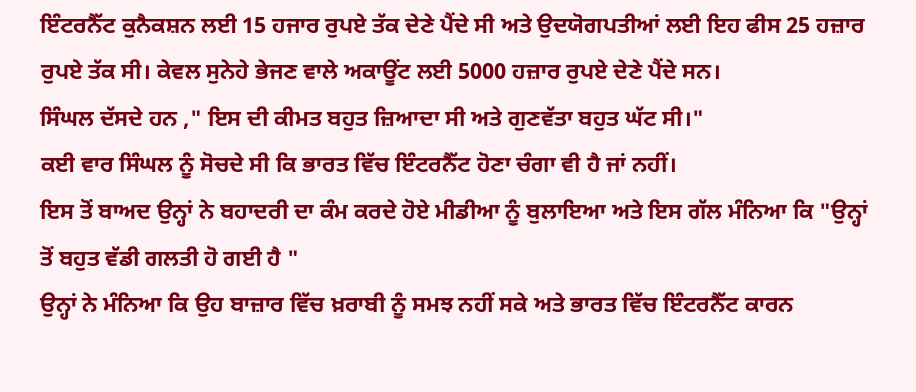ਇੰਟਰਨੈੱਟ ਕੁਨੈਕਸ਼ਨ ਲਈ 15 ਹਜਾਰ ਰੁਪਏ ਤੱਕ ਦੇਣੇ ਪੈਂਦੇ ਸੀ ਅਤੇ ਉਦਯੋਗਪਤੀਆਂ ਲਈ ਇਹ ਫੀਸ 25 ਹਜ਼ਾਰ ਰੁਪਏ ਤੱਕ ਸੀ। ਕੇਵਲ ਸੁਨੇਹੇ ਭੇਜਣ ਵਾਲੇ ਅਕਾਊਂਟ ਲਈ 5000 ਹਜ਼ਾਰ ਰੁਪਏ ਦੇਣੇ ਪੈਂਦੇ ਸਨ।
ਸਿੰਘਲ ਦੱਸਦੇ ਹਨ ," ਇਸ ਦੀ ਕੀਮਤ ਬਹੁਤ ਜ਼ਿਆਦਾ ਸੀ ਅਤੇ ਗੁਣਵੱਤਾ ਬਹੁਤ ਘੱਟ ਸੀ।"
ਕਈ ਵਾਰ ਸਿੰਘਲ ਨੂੰ ਸੋਚਦੇ ਸੀ ਕਿ ਭਾਰਤ ਵਿੱਚ ਇੰਟਰਨੈੱਟ ਹੋਣਾ ਚੰਗਾ ਵੀ ਹੈ ਜਾਂ ਨਹੀਂ।
ਇਸ ਤੋਂ ਬਾਅਦ ਉਨ੍ਹਾਂ ਨੇ ਬਹਾਦਰੀ ਦਾ ਕੰਮ ਕਰਦੇ ਹੋਏ ਮੀਡੀਆ ਨੂੰ ਬੁਲਾਇਆ ਅਤੇ ਇਸ ਗੱਲ ਮੰਨਿਆ ਕਿ "ਉਨ੍ਹਾਂ ਤੋਂ ਬਹੁਤ ਵੱਡੀ ਗਲਤੀ ਹੋ ਗਈ ਹੈ "
ਉਨ੍ਹਾਂ ਨੇ ਮੰਨਿਆ ਕਿ ਉਹ ਬਾਜ਼ਾਰ ਵਿੱਚ ਖ਼ਰਾਬੀ ਨੂੰ ਸਮਝ ਨਹੀਂ ਸਕੇ ਅਤੇ ਭਾਰਤ ਵਿੱਚ ਇੰਟਰਨੈੱਟ ਕਾਰਨ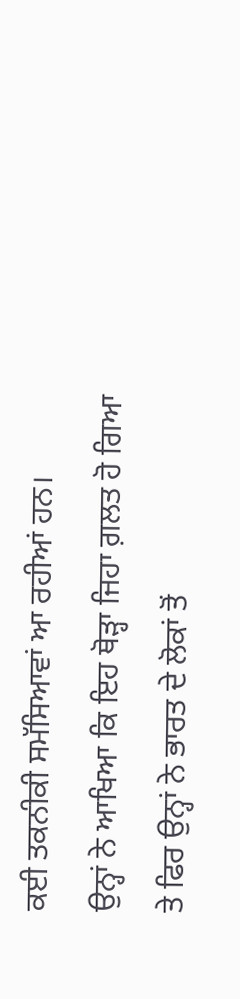ਕਈ ਤਕਨੀਕੀ ਸਮੱਸਿਆਵਾਂ ਆ ਰਹੀਆਂ ਹਨ।
ਉਨ੍ਹਾਂ ਨੇ ਆਖਿਆ ਕਿ ਇਹ ਥੋੜ੍ਹਾ ਜਿਹਾ ਗ਼ਲਤ ਹੋ ਗਿਆ ਤੇ ਫਿਰ ਉਨ੍ਹਾਂ ਨੇ ਭਾਰਤ ਦੇ ਲੋਕਾਂ ਤੋਂ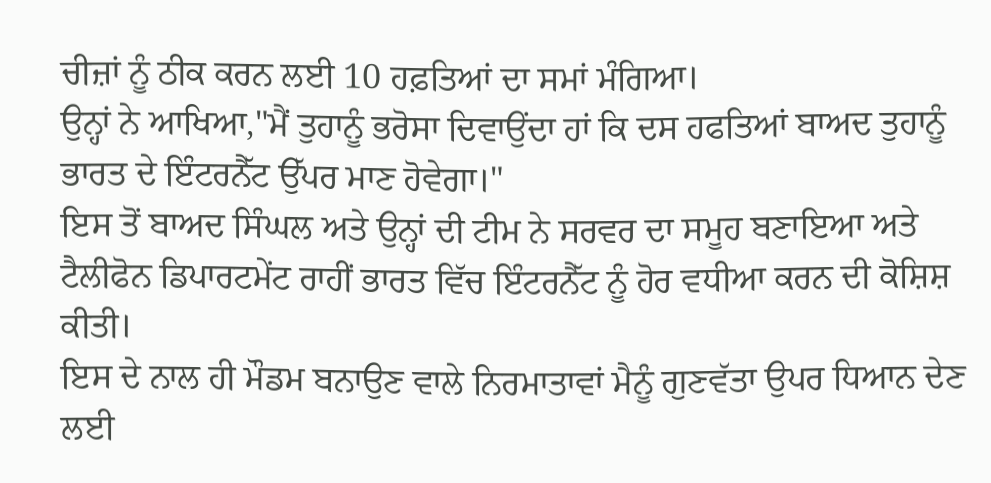ਚੀਜ਼ਾਂ ਨੂੰ ਠੀਕ ਕਰਨ ਲਈ 10 ਹਫ਼ਤਿਆਂ ਦਾ ਸਮਾਂ ਮੰਗਿਆ।
ਉਨ੍ਹਾਂ ਨੇ ਆਖਿਆ,"ਮੈਂ ਤੁਹਾਨੂੰ ਭਰੋਸਾ ਦਿਵਾਉਂਦਾ ਹਾਂ ਕਿ ਦਸ ਹਫਤਿਆਂ ਬਾਅਦ ਤੁਹਾਨੂੰ ਭਾਰਤ ਦੇ ਇੰਟਰਨੈੱਟ ਉੱਪਰ ਮਾਣ ਹੋਵੇਗਾ।"
ਇਸ ਤੋਂ ਬਾਅਦ ਸਿੰਘਲ ਅਤੇ ਉਨ੍ਹਾਂ ਦੀ ਟੀਮ ਨੇ ਸਰਵਰ ਦਾ ਸਮੂਹ ਬਣਾਇਆ ਅਤੇ ਟੈਲੀਫੋਨ ਡਿਪਾਰਟਮੇਂਟ ਰਾਹੀਂ ਭਾਰਤ ਵਿੱਚ ਇੰਟਰਨੈੱਟ ਨੂੰ ਹੋਰ ਵਧੀਆ ਕਰਨ ਦੀ ਕੋਸ਼ਿਸ਼ ਕੀਤੀ।
ਇਸ ਦੇ ਨਾਲ ਹੀ ਮੌਡਮ ਬਨਾਉਣ ਵਾਲੇ ਨਿਰਮਾਤਾਵਾਂ ਮੈਨੂੰ ਗੁਣਵੱਤਾ ਉਪਰ ਧਿਆਨ ਦੇਣ ਲਈ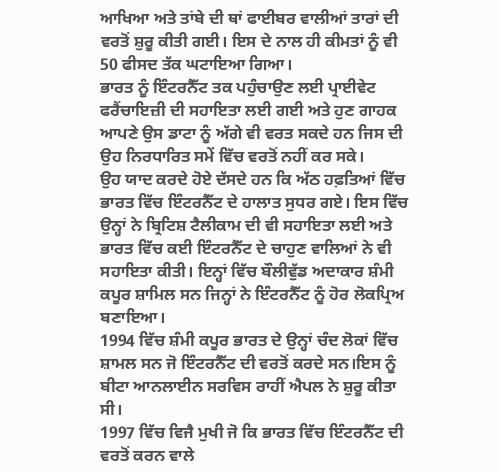ਆਖਿਆ ਅਤੇ ਤਾਂਬੇ ਦੀ ਥਾਂ ਫਾਈਬਰ ਵਾਲੀਆਂ ਤਾਰਾਂ ਦੀ ਵਰਤੋਂ ਸ਼ੁਰੂ ਕੀਤੀ ਗਈ। ਇਸ ਦੇ ਨਾਲ ਹੀ ਕੀਮਤਾਂ ਨੂੰ ਵੀ 50 ਫੀਸਦ ਤੱਕ ਘਟਾਇਆ ਗਿਆ।
ਭਾਰਤ ਨੂੰ ਇੰਟਰਨੈੱਟ ਤਕ ਪਹੁੰਚਾਉਣ ਲਈ ਪ੍ਰਾਈਵੇਟ ਫਰੈਂਚਾਇਜ਼ੀ ਦੀ ਸਹਾਇਤਾ ਲਈ ਗਈ ਅਤੇ ਹੁਣ ਗਾਹਕ ਆਪਣੇ ਉਸ ਡਾਟਾ ਨੂੰ ਅੱਗੇ ਵੀ ਵਰਤ ਸਕਦੇ ਹਨ ਜਿਸ ਦੀ ਉਹ ਨਿਰਧਾਰਿਤ ਸਮੇਂ ਵਿੱਚ ਵਰਤੋਂ ਨਹੀਂ ਕਰ ਸਕੇ।
ਉਹ ਯਾਦ ਕਰਦੇ ਹੋਏ ਦੱਸਦੇ ਹਨ ਕਿ ਅੱਠ ਹਫ਼ਤਿਆਂ ਵਿੱਚ ਭਾਰਤ ਵਿੱਚ ਇੰਟਰਨੈੱਟ ਦੇ ਹਾਲਾਤ ਸੁਧਰ ਗਏ। ਇਸ ਵਿੱਚ ਉਨ੍ਹਾਂ ਨੇ ਬ੍ਰਿਟਿਸ਼ ਟੈਲੀਕਾਮ ਦੀ ਵੀ ਸਹਾਇਤਾ ਲਈ ਅਤੇ ਭਾਰਤ ਵਿੱਚ ਕਈ ਇੰਟਰਨੈੱਟ ਦੇ ਚਾਹੁਣ ਵਾਲਿਆਂ ਨੇ ਵੀ ਸਹਾਇਤਾ ਕੀਤੀ। ਇਨ੍ਹਾਂ ਵਿੱਚ ਬੌਲੀਵੁੱਡ ਅਦਾਕਾਰ ਸ਼ੰਮੀ ਕਪੂਰ ਸ਼ਾਮਿਲ ਸਨ ਜਿਨ੍ਹਾਂ ਨੇ ਇੰਟਰਨੈੱਟ ਨੂੰ ਹੋਰ ਲੋਕਪ੍ਰਿਅ ਬਣਾਇਆ।
1994 ਵਿੱਚ ਸ਼ੰਮੀ ਕਪੂਰ ਭਾਰਤ ਦੇ ਉਨ੍ਹਾਂ ਚੰਦ ਲੋਕਾਂ ਵਿੱਚ ਸ਼ਾਮਲ ਸਨ ਜੋ ਇੰਟਰਨੈੱਟ ਦੀ ਵਰਤੋਂ ਕਰਦੇ ਸਨ।ਇਸ ਨੂੰ ਬੀਟਾ ਆਨਲਾਈਨ ਸਰਵਿਸ ਰਾਹੀਂ ਐਪਲ ਨੇ ਸ਼ੁਰੂ ਕੀਤਾ ਸੀ।
1997 ਵਿੱਚ ਵਿਜੈ ਮੁਖੀ ਜੋ ਕਿ ਭਾਰਤ ਵਿੱਚ ਇੰਟਰਨੈੱਟ ਦੀ ਵਰਤੋਂ ਕਰਨ ਵਾਲੇ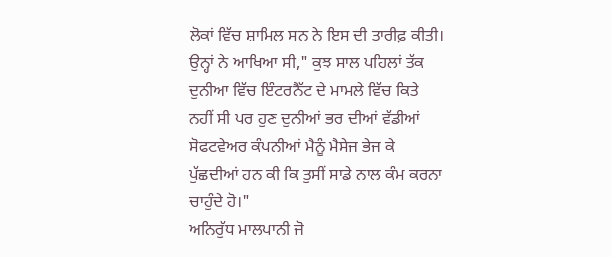ਲੋਕਾਂ ਵਿੱਚ ਸ਼ਾਮਿਲ ਸਨ ਨੇ ਇਸ ਦੀ ਤਾਰੀਫ਼ ਕੀਤੀ।
ਉਨ੍ਹਾਂ ਨੇ ਆਖਿਆ ਸੀ," ਕੁਝ ਸਾਲ ਪਹਿਲਾਂ ਤੱਕ ਦੁਨੀਆ ਵਿੱਚ ਇੰਟਰਨੈੱਟ ਦੇ ਮਾਮਲੇ ਵਿੱਚ ਕਿਤੇ ਨਹੀਂ ਸੀ ਪਰ ਹੁਣ ਦੁਨੀਆਂ ਭਰ ਦੀਆਂ ਵੱਡੀਆਂ ਸੋਫਟਵੇਅਰ ਕੰਪਨੀਆਂ ਮੈਨੂੰ ਮੈਸੇਜ ਭੇਜ ਕੇ ਪੁੱਛਦੀਆਂ ਹਨ ਕੀ ਕਿ ਤੁਸੀਂ ਸਾਡੇ ਨਾਲ ਕੰਮ ਕਰਨਾ ਚਾਹੁੰਦੇ ਹੋ।"
ਅਨਿਰੁੱਧ ਮਾਲਪਾਨੀ ਜੋ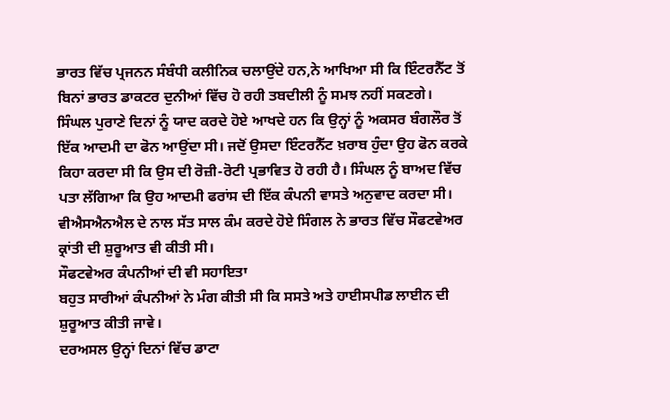ਭਾਰਤ ਵਿੱਚ ਪ੍ਰਜਨਨ ਸੰਬੰਧੀ ਕਲੀਨਿਕ ਚਲਾਉਂਦੇ ਹਨ,ਨੇ ਆਖਿਆ ਸੀ ਕਿ ਇੰਟਰਨੈੱਟ ਤੋਂ ਬਿਨਾਂ ਭਾਰਤ ਡਾਕਟਰ ਦੁਨੀਆਂ ਵਿੱਚ ਹੋ ਰਹੀ ਤਬਦੀਲੀ ਨੂੰ ਸਮਝ ਨਹੀਂ ਸਕਣਗੇ।
ਸਿੰਘਲ ਪੁਰਾਣੇ ਦਿਨਾਂ ਨੂੰ ਯਾਦ ਕਰਦੇ ਹੋਏ ਆਖਦੇ ਹਨ ਕਿ ਉਨ੍ਹਾਂ ਨੂੰ ਅਕਸਰ ਬੰਗਲੌਰ ਤੋਂ ਇੱਕ ਆਦਮੀ ਦਾ ਫੋਨ ਆਉਂਦਾ ਸੀ। ਜਦੋਂ ਉਸਦਾ ਇੰਟਰਨੈੱਟ ਖ਼ਰਾਬ ਹੁੰਦਾ ਉਹ ਫੋਨ ਕਰਕੇ ਕਿਹਾ ਕਰਦਾ ਸੀ ਕਿ ਉਸ ਦੀ ਰੋਜ਼ੀ-ਰੋਟੀ ਪ੍ਰਭਾਵਿਤ ਹੋ ਰਹੀ ਹੈ। ਸਿੰਘਲ ਨੂੰ ਬਾਅਦ ਵਿੱਚ ਪਤਾ ਲੱਗਿਆ ਕਿ ਉਹ ਆਦਮੀ ਫਰਾਂਸ ਦੀ ਇੱਕ ਕੰਪਨੀ ਵਾਸਤੇ ਅਨੁਵਾਦ ਕਰਦਾ ਸੀ।
ਵੀਐਸਐਨਐਲ ਦੇ ਨਾਲ ਸੱਤ ਸਾਲ ਕੰਮ ਕਰਦੇ ਹੋਏ ਸਿੰਗਲ ਨੇ ਭਾਰਤ ਵਿੱਚ ਸੌਫਟਵੇਅਰ ਕ੍ਰਾਂਤੀ ਦੀ ਸ਼ੁਰੂਆਤ ਵੀ ਕੀਤੀ ਸੀ।
ਸੌਫਟਵੇਅਰ ਕੰਪਨੀਆਂ ਦੀ ਵੀ ਸਹਾਇਤਾ
ਬਹੁਤ ਸਾਰੀਆਂ ਕੰਪਨੀਆਂ ਨੇ ਮੰਗ ਕੀਤੀ ਸੀ ਕਿ ਸਸਤੇ ਅਤੇ ਹਾਈਸਪੀਡ ਲਾਈਨ ਦੀ ਸ਼ੁਰੂਆਤ ਕੀਤੀ ਜਾਵੇ।
ਦਰਅਸਲ ਉਨ੍ਹਾਂ ਦਿਨਾਂ ਵਿੱਚ ਡਾਟਾ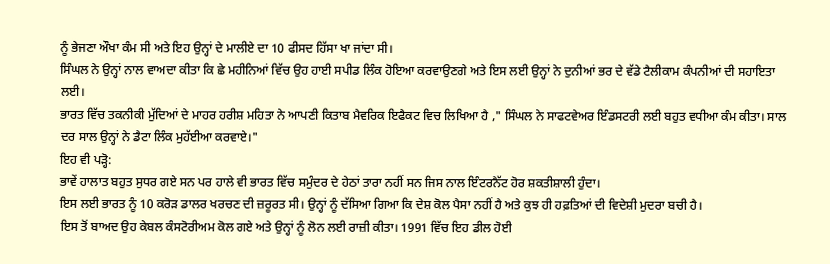ਨੂੰ ਭੇਜਣਾ ਔਖਾ ਕੰਮ ਸੀ ਅਤੇ ਇਹ ਉਨ੍ਹਾਂ ਦੇ ਮਾਲੀਏ ਦਾ 10 ਫੀਸਦ ਹਿੱਸਾ ਖਾ ਜਾਂਦਾ ਸੀ।
ਸਿੰਘਲ ਨੇ ਉਨ੍ਹਾਂ ਨਾਲ ਵਾਅਦਾ ਕੀਤਾ ਕਿ ਛੇ ਮਹੀਨਿਆਂ ਵਿੱਚ ਉਹ ਹਾਈ ਸਪੀਡ ਲਿੰਕ ਹੋਇਆ ਕਰਵਾਉਣਗੇ ਅਤੇ ਇਸ ਲਈ ਉਨ੍ਹਾਂ ਨੇ ਦੁਨੀਆਂ ਭਰ ਦੇ ਵੱਡੇ ਟੈਲੀਕਾਮ ਕੰਪਨੀਆਂ ਦੀ ਸਹਾਇਤਾ ਲਈ।
ਭਾਰਤ ਵਿੱਚ ਤਕਨੀਕੀ ਮੁੱਦਿਆਂ ਦੇ ਮਾਹਰ ਹਰੀਸ਼ ਮਹਿਤਾ ਨੇ ਆਪਣੀ ਕਿਤਾਬ ਮੈਵਰਿਕ ਇਫੈਕਟ ਵਿਚ ਲਿਖਿਆ ਹੈ ," ਸਿੰਘਲ ਨੇ ਸਾਫਟਵੇਅਰ ਇੰਡਸਟਰੀ ਲਈ ਬਹੁਤ ਵਧੀਆ ਕੰਮ ਕੀਤਾ। ਸਾਲ ਦਰ ਸਾਲ ਉਨ੍ਹਾਂ ਨੇ ਡੈਟਾ ਲਿੰਕ ਮੁਹੱਈਆ ਕਰਵਾਏ।"
ਇਹ ਵੀ ਪੜ੍ਹੋ:
ਭਾਵੇਂ ਹਾਲਾਤ ਬਹੁਤ ਸੁਧਰ ਗਏ ਸਨ ਪਰ ਹਾਲੇ ਵੀ ਭਾਰਤ ਵਿੱਚ ਸਮੁੰਦਰ ਦੇ ਹੇਠਾਂ ਤਾਰਾ ਨਹੀਂ ਸਨ ਜਿਸ ਨਾਲ ਇੰਟਰਨੈੱਟ ਹੋਰ ਸ਼ਕਤੀਸ਼ਾਲੀ ਹੁੰਦਾ।
ਇਸ ਲਈ ਭਾਰਤ ਨੂੰ 10 ਕਰੋੜ ਡਾਲਰ ਖਰਚਣ ਦੀ ਜ਼ਰੂਰਤ ਸੀ। ਉਨ੍ਹਾਂ ਨੂੰ ਦੱਸਿਆ ਗਿਆ ਕਿ ਦੇਸ਼ ਕੋਲ ਪੈਸਾ ਨਹੀਂ ਹੈ ਅਤੇ ਕੁਝ ਹੀ ਹਫ਼ਤਿਆਂ ਦੀ ਵਿਦੇਸ਼ੀ ਮੁਦਰਾ ਬਚੀ ਹੈ।
ਇਸ ਤੋਂ ਬਾਅਦ ਉਹ ਕੇਬਲ ਕੰਸਟੋਰੀਅਮ ਕੋਲ ਗਏ ਅਤੇ ਉਨ੍ਹਾਂ ਨੂੰ ਲੋਨ ਲਈ ਰਾਜ਼ੀ ਕੀਤਾ। 1991 ਵਿੱਚ ਇਹ ਡੀਲ ਹੋਈ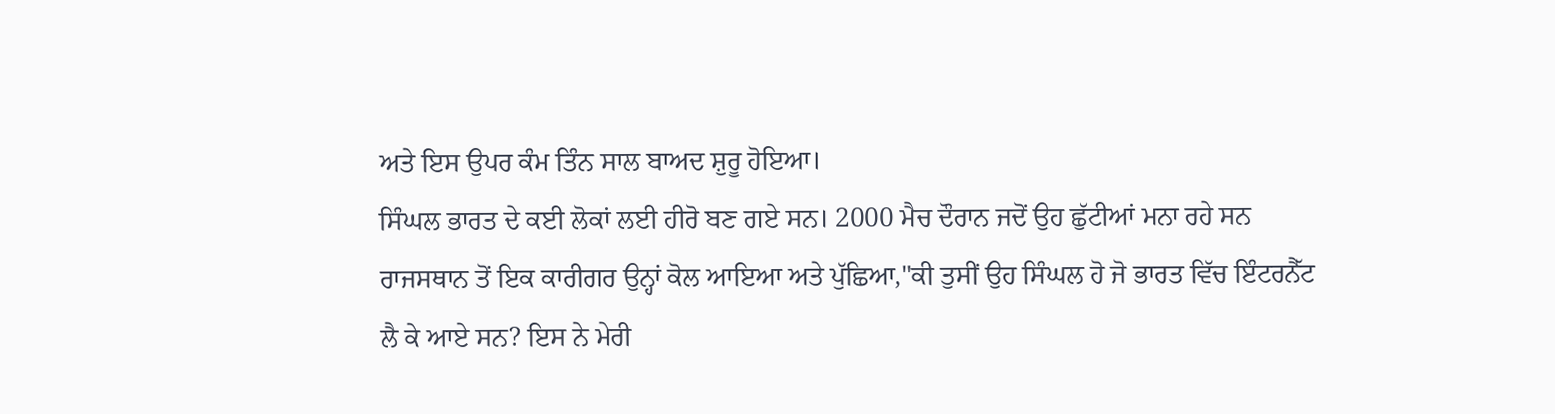ਅਤੇ ਇਸ ਉਪਰ ਕੰਮ ਤਿੰਨ ਸਾਲ ਬਾਅਦ ਸ਼ੁਰੂ ਹੋਇਆ।
ਸਿੰਘਲ ਭਾਰਤ ਦੇ ਕਈ ਲੋਕਾਂ ਲਈ ਹੀਰੋ ਬਣ ਗਏ ਸਨ। 2000 ਮੈਚ ਦੌਰਾਨ ਜਦੋਂ ਉਹ ਛੁੱਟੀਆਂ ਮਨਾ ਰਹੇ ਸਨ ਰਾਜਸਥਾਨ ਤੋਂ ਇਕ ਕਾਰੀਗਰ ਉਨ੍ਹਾਂ ਕੋਲ ਆਇਆ ਅਤੇ ਪੁੱਛਿਆ,"ਕੀ ਤੁਸੀਂ ਉਹ ਸਿੰਘਲ ਹੋ ਜੋ ਭਾਰਤ ਵਿੱਚ ਇੰਟਰਨੈੱਟ ਲੈ ਕੇ ਆਏ ਸਨ? ਇਸ ਨੇ ਮੇਰੀ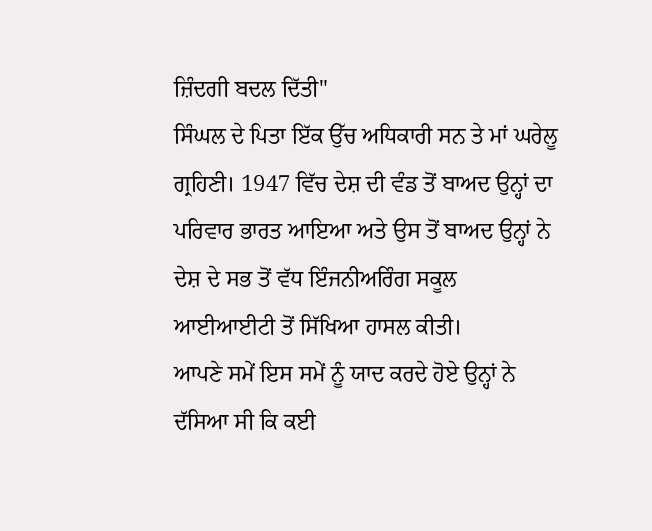ਜ਼ਿੰਦਗੀ ਬਦਲ ਦਿੱਤੀ"
ਸਿੰਘਲ ਦੇ ਪਿਤਾ ਇੱਕ ਉੱਚ ਅਧਿਕਾਰੀ ਸਨ ਤੇ ਮਾਂ ਘਰੇਲੂ ਗ੍ਰਹਿਣੀ। 1947 ਵਿੱਚ ਦੇਸ਼ ਦੀ ਵੰਡ ਤੋਂ ਬਾਅਦ ਉਨ੍ਹਾਂ ਦਾ ਪਰਿਵਾਰ ਭਾਰਤ ਆਇਆ ਅਤੇ ਉਸ ਤੋਂ ਬਾਅਦ ਉਨ੍ਹਾਂ ਨੇ ਦੇਸ਼ ਦੇ ਸਭ ਤੋਂ ਵੱਧ ਇੰਜਨੀਅਰਿੰਗ ਸਕੂਲ ਆਈਆਈਟੀ ਤੋਂ ਸਿੱਖਿਆ ਹਾਸਲ ਕੀਤੀ।
ਆਪਣੇ ਸਮੇਂ ਇਸ ਸਮੇਂ ਨੂੰ ਯਾਦ ਕਰਦੇ ਹੋਏ ਉਨ੍ਹਾਂ ਨੇ ਦੱਸਿਆ ਸੀ ਕਿ ਕਈ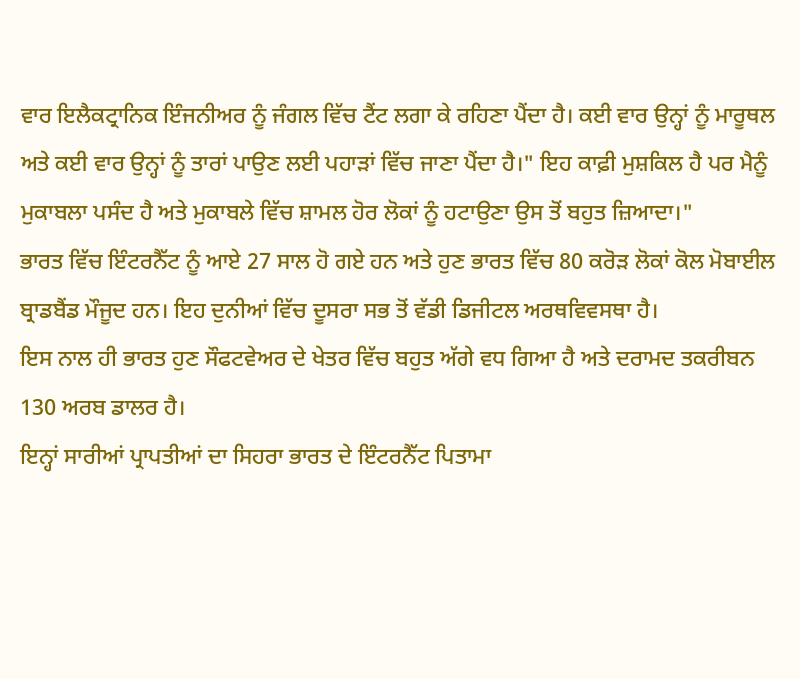ਵਾਰ ਇਲੈਕਟ੍ਰਾਨਿਕ ਇੰਜਨੀਅਰ ਨੂੰ ਜੰਗਲ ਵਿੱਚ ਟੈਂਟ ਲਗਾ ਕੇ ਰਹਿਣਾ ਪੈਂਦਾ ਹੈ। ਕਈ ਵਾਰ ਉਨ੍ਹਾਂ ਨੂੰ ਮਾਰੂਥਲ ਅਤੇ ਕਈ ਵਾਰ ਉਨ੍ਹਾਂ ਨੂੰ ਤਾਰਾਂ ਪਾਉਣ ਲਈ ਪਹਾੜਾਂ ਵਿੱਚ ਜਾਣਾ ਪੈਂਦਾ ਹੈ।" ਇਹ ਕਾਫ਼ੀ ਮੁਸ਼ਕਿਲ ਹੈ ਪਰ ਮੈਨੂੰ ਮੁਕਾਬਲਾ ਪਸੰਦ ਹੈ ਅਤੇ ਮੁਕਾਬਲੇ ਵਿੱਚ ਸ਼ਾਮਲ ਹੋਰ ਲੋਕਾਂ ਨੂੰ ਹਟਾਉਣਾ ਉਸ ਤੋਂ ਬਹੁਤ ਜ਼ਿਆਦਾ।"
ਭਾਰਤ ਵਿੱਚ ਇੰਟਰਨੈੱਟ ਨੂੰ ਆਏ 27 ਸਾਲ ਹੋ ਗਏ ਹਨ ਅਤੇ ਹੁਣ ਭਾਰਤ ਵਿੱਚ 80 ਕਰੋੜ ਲੋਕਾਂ ਕੋਲ ਮੋਬਾਈਲ ਬ੍ਰਾਡਬੈਂਡ ਮੌਜੂਦ ਹਨ। ਇਹ ਦੁਨੀਆਂ ਵਿੱਚ ਦੂਸਰਾ ਸਭ ਤੋਂ ਵੱਡੀ ਡਿਜੀਟਲ ਅਰਥਵਿਵਸਥਾ ਹੈ।
ਇਸ ਨਾਲ ਹੀ ਭਾਰਤ ਹੁਣ ਸੌਫਟਵੇਅਰ ਦੇ ਖੇਤਰ ਵਿੱਚ ਬਹੁਤ ਅੱਗੇ ਵਧ ਗਿਆ ਹੈ ਅਤੇ ਦਰਾਮਦ ਤਕਰੀਬਨ 130 ਅਰਬ ਡਾਲਰ ਹੈ।
ਇਨ੍ਹਾਂ ਸਾਰੀਆਂ ਪ੍ਰਾਪਤੀਆਂ ਦਾ ਸਿਹਰਾ ਭਾਰਤ ਦੇ ਇੰਟਰਨੈੱਟ ਪਿਤਾਮਾ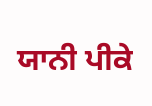ਯਾਨੀ ਪੀਕੇ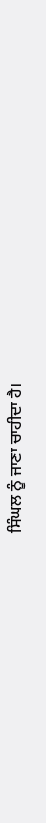ਸਿੰਘਲ ਨੂੰ ਜਾਣਾ ਚਾਹੀਦਾ ਹੈ।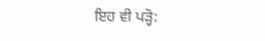ਇਹ ਵੀ ਪੜ੍ਹੋ: